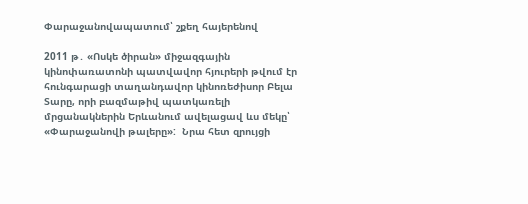Փարաջանովապատում՝ շքեղ հայերենով

2011 թ․ «Ոսկե ծիրան» միջազգային կինոփառատոնի պատվավոր հյուրերի թվում էր հունգարացի տաղանդավոր կինոռեժիսոր Բելա Տարը, որի բազմաթիվ պատկառելի մրցանակներին Երևանում ավելացավ ևս մեկը՝ «Փարաջանովի թալերը»:  Նրա հետ զրույցի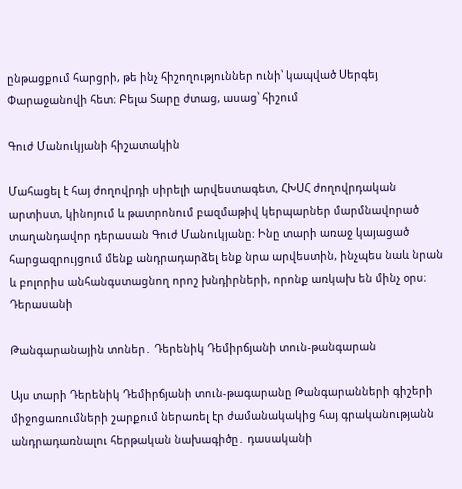ընթացքում հարցրի, թե ինչ հիշողություններ ունի՝ կապված Սերգեյ Փարաջանովի հետ։ Բելա Տարը ժտաց, ասաց՝ հիշում

Գուժ Մանուկյանի հիշատակին

Մահացել է հայ ժողովրդի սիրելի արվեստագետ, ՀԽՍՀ ժողովրդական արտիստ, կինոյում և թատրոնում բազմաթիվ կերպարներ մարմնավորած տաղանդավոր դերասան Գուժ Մանուկյանը։ Ինը տարի առաջ կայացած հարցազրույցում մենք անդրադարձել ենք նրա արվեստին, ինչպես նաև նրան և բոլորիս անհանգստացնող որոշ խնդիրների, որոնք առկախ են մինչ օրս։ Դերասանի

Թանգարանային տոներ․ Դերենիկ Դեմիրճյանի տուն-թանգարան

Այս տարի Դերենիկ Դեմիրճյանի տուն-թագարանը Թանգարանների գիշերի միջոցառումների շարքում ներառել էր ժամանակակից հայ գրականությանն անդրադառնալու հերթական նախագիծը․ դասականի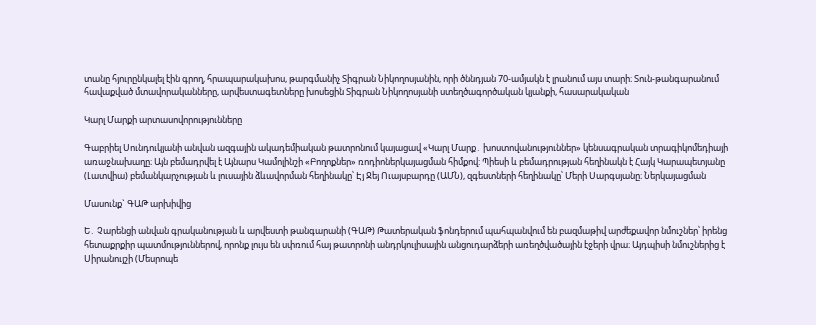տանը հյուրընկալել էին գրող, հրապարակախոս, թարգմանիչ Տիգրան Նիկողոսյանին, որի ծննդյան 70-ամյակն է լրանում այս տարի։ Տուն-թանգարանում հավաքված մտավորականները, արվեստագետները խոսեցին Տիգրան Նիկողոսյանի ստեղծագործական կյանքի, հասարակական

Կարլ Մարքի արտասովորությունները

Գաբրիել Սունդուկյանի անվան ազգային ակադեմիական թատրոնում կայացավ «Կարլ Մարք․ խոստովանություններ» կենսագրական տրագիկոմեդիայի առաջնախաղը։ Այն բեմադրվել է Այնարս Կամոլինշի «Բողոքներ» ռոդիոներկայացման հիմքով: Պիեսի և բեմադրության հեղինակն է Հայկ Կարապետյանը (Լատվիա) բեմանկարչության և լուսային ձևավորման հեղինակը՝ Էյ Ջեյ Ուայսբարդը (ԱՄՆ), զգեստների հեղինակը՝ Մերի Սարգսյանը։ Ներկայացման

Մասունք` ԳԱԹ արխիվից

Ե․ Չարենցի անվան գրականության և արվեստի թանգարանի (ԳԱԹ) Թատերական ֆոնդերում պահպանվում են բազմաթիվ արժեքավոր նմուշներ՝ իրենց հետաքրքիր պատմություններով, որոնք լույս են սփռում հայ թատրոնի անդրկուլիսային անցուդարձերի առեղծվածային էջերի վրա։ Այդպիսի նմուշներից է Սիրանույշի (Մեսրոպե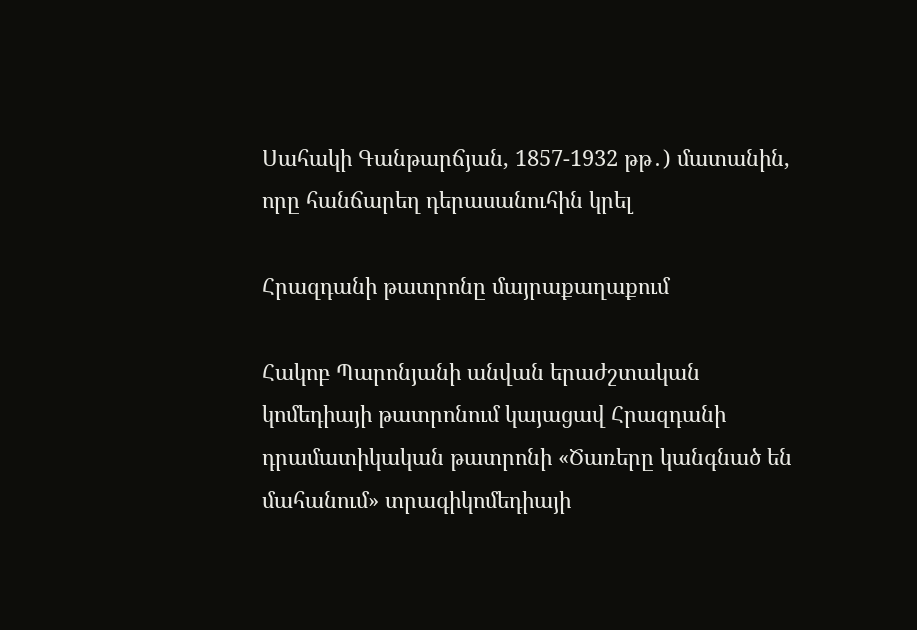Սահակի Գանթարճյան, 1857-1932 թթ․) մատանին, որը հանճարեղ դերասանուհին կրել

Հրազդանի թատրոնը մայրաքաղաքում

Հակոբ Պարոնյանի անվան երաժշտական կոմեդիայի թատրոնում կայացավ Հրազդանի դրամատիկական թատրոնի «Ծառերը կանգնած են մահանում» տրագիկոմեդիայի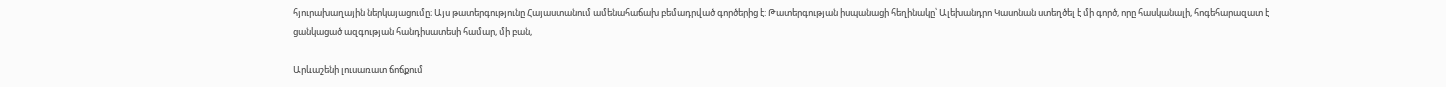հյուրախաղային ներկայացումը։ Այս թատերգությունը Հայաստանում ամենահաճախ բեմադրված գործերից է: Թատերգության իսպանացի հեղինակը՝ Ալեխանդրո Կասոնան ստեղծել է մի գործ, որը հասկանալի, հոգեհարազատ է ցանկացած ազգության հանդիսատեսի համար, մի բան,

Արևաշենի լուսառատ ճոճքում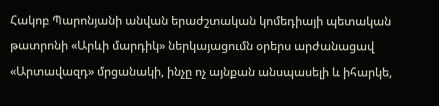Հակոբ Պարոնյանի անվան երաժշտական կոմեդիայի պետական թատրոնի «Արևի մարդիկ» ներկայացումն օրերս արժանացավ «Արտավազդ» մրցանակի, ինչը ոչ այնքան անսպասելի և իհարկե,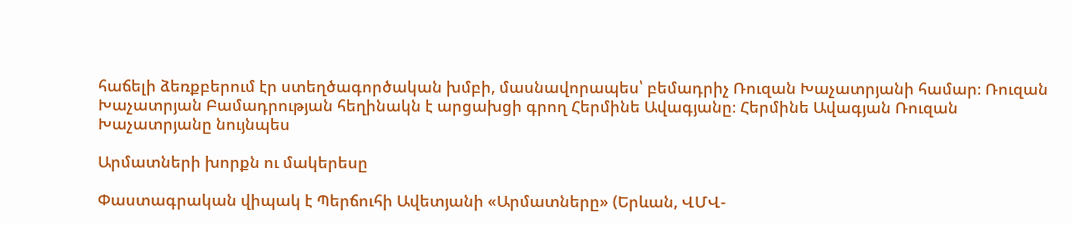հաճելի ձեռքբերում էր ստեղծագործական խմբի, մասնավորապես՝ բեմադրիչ Ռուզան Խաչատրյանի համար։ Ռուզան Խաչատրյան Բամադրության հեղինակն է արցախցի գրող Հերմինե Ավագյանը։ Հերմինե Ավագյան Ռուզան Խաչատրյանը նույնպես

Արմատների խորքն ու մակերեսը

Փաստագրական վիպակ է Պերճուհի Ավետյանի «Արմատները» (Երևան, ՎՄՎ-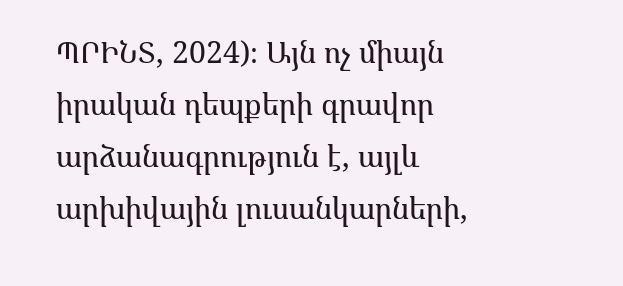ՊՐԻՆՏ, 2024)։ Այն ոչ միայն իրական դեպքերի գրավոր արձանագրություն է, այլև արխիվային լուսանկարների,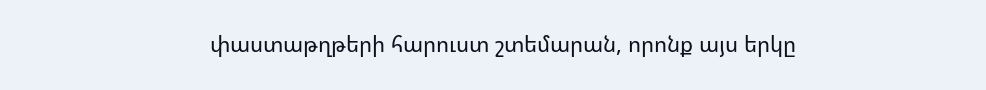փաստաթղթերի հարուստ շտեմարան, որոնք այս երկը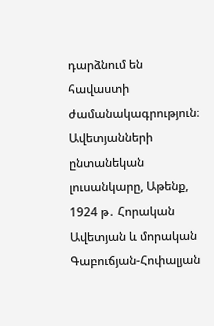դարձնում են հավաստի ժամանակագրություն։ Ավետյանների ընտանեկան լուսանկարը, Աթենք, 1924 թ․ Հորական Ավետյան և մորական Գաբուճյան-Հոփալյան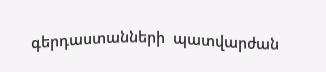գերդաստանների  պատվարժան